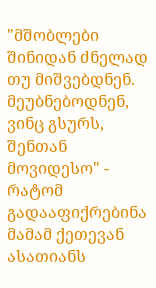"მშობლები შინიდან ძნელად თუ მიშვებდნენ. მეუბნებოდნენ, ვინც გსურს, შენთან მოვიდესო" - რატომ გადააფიქრებინა მამამ ქეთევან ასათიანს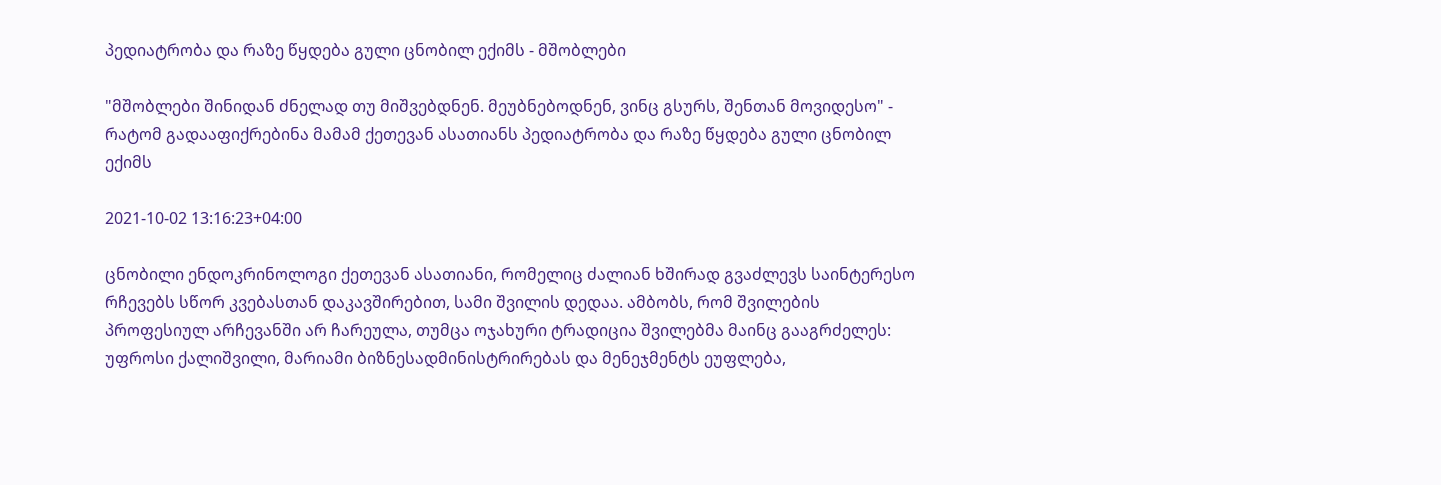პედიატრობა და რაზე წყდება გული ცნობილ ექიმს - მშობლები

"მშობლები შინიდან ძნელად თუ მიშვებდნენ. მეუბნებოდნენ, ვინც გსურს, შენთან მოვიდესო" - რატომ გადააფიქრებინა მამამ ქეთევან ასათიანს პედიატრობა და რაზე წყდება გული ცნობილ ექიმს

2021-10-02 13:16:23+04:00

ცნობილი ენდოკრინოლოგი ქეთევან ასათიანი, რომელიც ძალიან ხშირად გვაძლევს საინტერესო რჩევებს სწორ კვებასთან დაკავშირებით, სამი შვილის დედაა. ამბობს, რომ შვილების პროფესიულ არჩევანში არ ჩარეულა, თუმცა ოჯახური ტრადიცია შვილებმა მაინც გააგრძელეს: უფროსი ქალიშვილი, მარიამი ბიზნესადმინისტრირებას და მენეჯმენტს ეუფლება,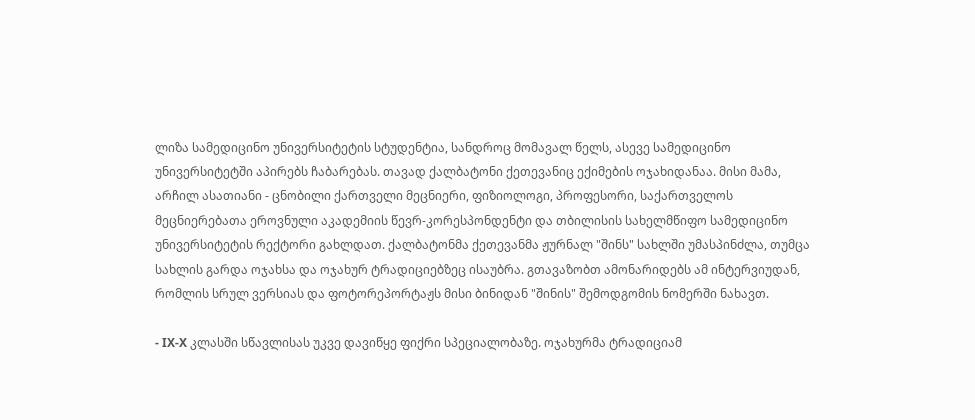ლიზა სამედიცინო უნივერსიტეტის სტუდენტია, სანდროც მომავალ წელს, ასევე სამედიცინო უნივერსიტეტში აპირებს ჩაბარებას. თავად ქალბატონი ქეთევანიც ექიმების ოჯახიდანაა. მისი მამა, არჩილ ასათიანი - ცნობილი ქართველი მეცნიერი, ფიზიოლოგი, პროფესორი, საქართველოს მეცნიერებათა ეროვნული აკადემიის წევრ-კორესპონდენტი და თბილისის სახელმწიფო სამედიცინო უნივერსიტეტის რექტორი გახლდათ. ქალბატონმა ქეთევანმა ჟურნალ "შინს" სახლში უმასპინძლა, თუმცა სახლის გარდა ოჯახსა და ოჯახურ ტრადიციებზეც ისაუბრა. გთავაზობთ ამონარიდებს ამ ინტერვიუდან, რომლის სრულ ვერსიას და ფოტორეპორტაჟს მისი ბინიდან "შინის" შემოდგომის ნომერში ნახავთ.

- IX-X კლასში სწავლისას უკვე დავიწყე ფიქრი სპეციალობაზე. ოჯახურმა ტრადიციამ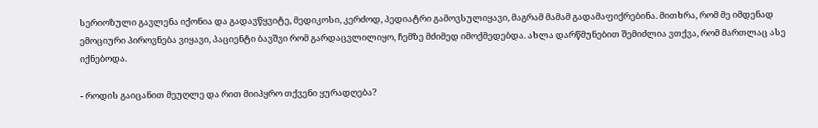სერიოზული გავლენა იქონია და გადავწყვიტე, მედიკოსი, კერძოდ, პედიატრი გამოვსულიყავი, მაგრამ მამამ გადამაფიქრებინა. მითხრა, რომ მე იმდენად ემოციური პიროვნება ვიყავი, პაციენტი ბავშვი რომ გარდაცვლილიყო, ჩემზე მძიმედ იმოქმედებდა. ახლა დარწმუნებით შემიძლია ვთქვა, რომ მართლაც ასე იქნებოდა.

- როდის გაიცანით მეუღლე და რით მიიპყრო თქვენი ყურადღება?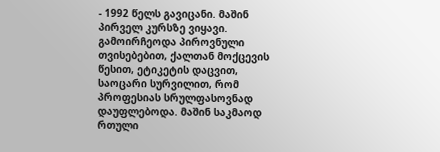- 1992 წელს გავიცანი. მაშინ პირველ კურსზე ვიყავი. გამოირჩეოდა პიროვნული თვისებებით, ქალთან მოქცევის წესით, ეტიკეტის დაცვით, საოცარი სურვილით, რომ პროფესიას სრულფასოვნად დაუფლებოდა. მაშინ საკმაოდ რთული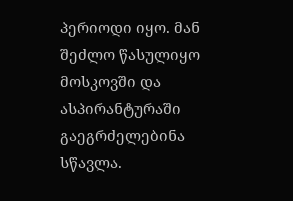პერიოდი იყო. მან შეძლო წასულიყო მოსკოვში და ასპირანტურაში გაეგრძელებინა სწავლა.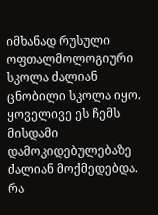იმხანად რუსული ოფთალმოლოგიური სკოლა ძალიან ცნობილი სკოლა იყო. ყოველივე ეს ჩემს მისდამი დამოკიდებულებაზე ძალიან მოქმედებდა. რა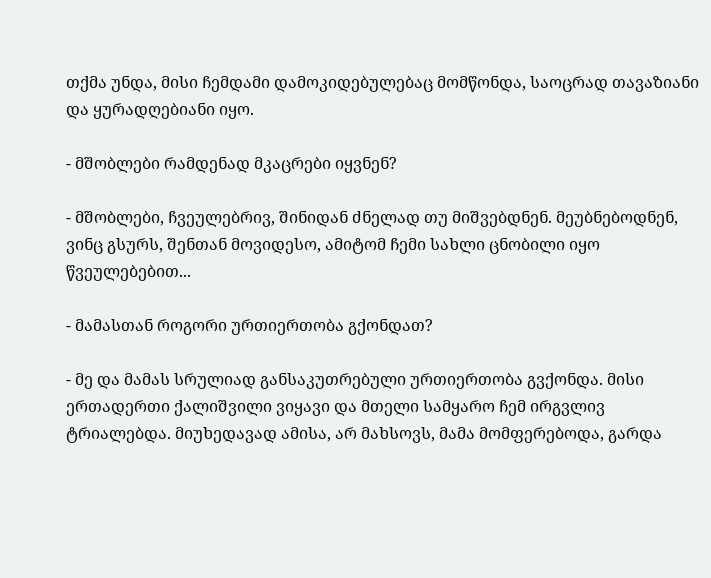თქმა უნდა, მისი ჩემდამი დამოკიდებულებაც მომწონდა, საოცრად თავაზიანი და ყურადღებიანი იყო.

- მშობლები რამდენად მკაცრები იყვნენ?

- მშობლები, ჩვეულებრივ, შინიდან ძნელად თუ მიშვებდნენ. მეუბნებოდნენ, ვინც გსურს, შენთან მოვიდესო, ამიტომ ჩემი სახლი ცნობილი იყო წვეულებებით...

- მამასთან როგორი ურთიერთობა გქონდათ?

- მე და მამას სრულიად განსაკუთრებული ურთიერთობა გვქონდა. მისი ერთადერთი ქალიშვილი ვიყავი და მთელი სამყარო ჩემ ირგვლივ ტრიალებდა. მიუხედავად ამისა, არ მახსოვს, მამა მომფერებოდა, გარდა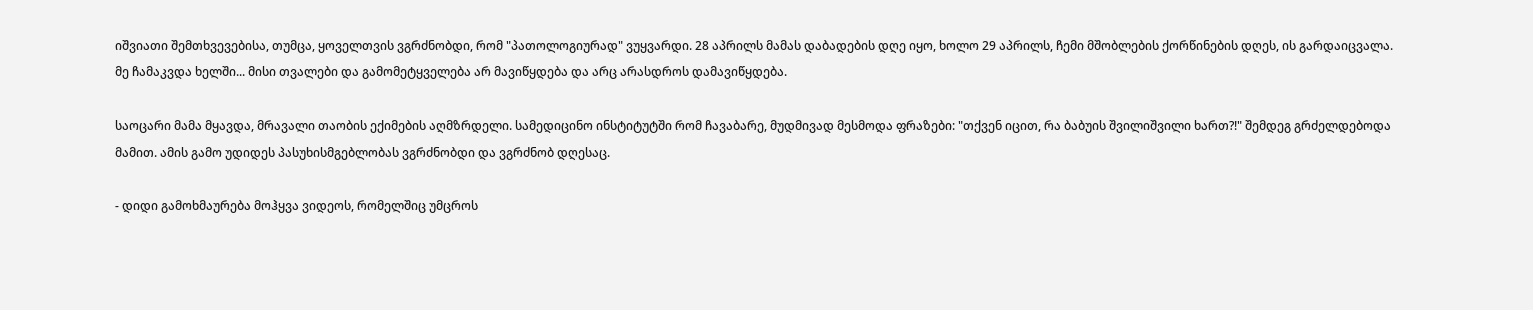იშვიათი შემთხვევებისა, თუმცა, ყოველთვის ვგრძნობდი, რომ "პათოლოგიურად" ვუყვარდი. 28 აპრილს მამას დაბადების დღე იყო, ხოლო 29 აპრილს, ჩემი მშობლების ქორწინების დღეს, ის გარდაიცვალა. მე ჩამაკვდა ხელში... მისი თვალები და გამომეტყველება არ მავიწყდება და არც არასდროს დამავიწყდება.

საოცარი მამა მყავდა, მრავალი თაობის ექიმების აღმზრდელი. სამედიცინო ინსტიტუტში რომ ჩავაბარე, მუდმივად მესმოდა ფრაზები: "თქვენ იცით, რა ბაბუის შვილიშვილი ხართ?!" შემდეგ გრძელდებოდა მამით. ამის გამო უდიდეს პასუხისმგებლობას ვგრძნობდი და ვგრძნობ დღესაც.

- დიდი გამოხმაურება მოჰყვა ვიდეოს, რომელშიც უმცროს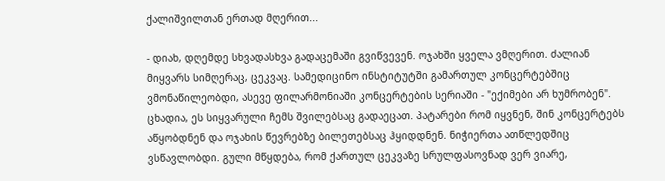ქალიშვილთან ერთად მღერით...

- დიახ, დღემდე სხვადასხვა გადაცემაში გვიწვევენ. ოჯახში ყველა ვმღერით. ძალიან მიყვარს სიმღერაც, ცეკვაც. სამედიცინო ინსტიტუტში გამართულ კონცერტებშიც ვმონაწილეობდი, ასევე ფილარმონიაში კონცერტების სერიაში - "ექიმები არ ხუმრობენ". ცხადია, ეს სიყვარული ჩემს შვილებსაც გადაეცათ. პატარები რომ იყვნენ, შინ კონცერტებს აწყობდნენ და ოჯახის წევრებზე ბილეთებსაც ჰყიდდნენ. ნიჭიერთა ათწლედშიც ვსწავლობდი. გული მწყდება, რომ ქართულ ცეკვაზე სრულფასოვნად ვერ ვიარე,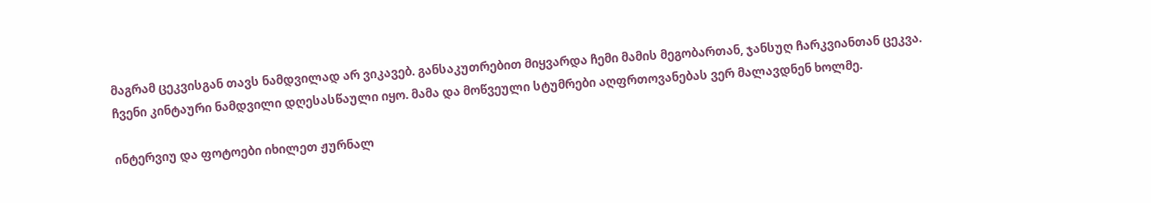მაგრამ ცეკვისგან თავს ნამდვილად არ ვიკავებ. განსაკუთრებით მიყვარდა ჩემი მამის მეგობართან, ჯანსუღ ჩარკვიანთან ცეკვა. ჩვენი კინტაური ნამდვილი დღესასწაული იყო. მამა და მოწვეული სტუმრები აღფრთოვანებას ვერ მალავდნენ ხოლმე.

ინტერვიუ და ფოტოები იხილეთ ჟურნალ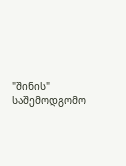"შინის" საშემოდგომო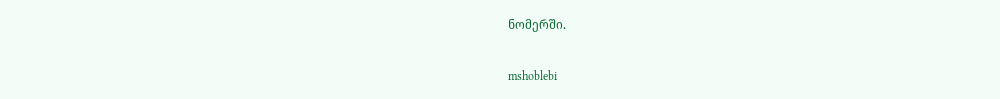ნომერში.

mshoblebi